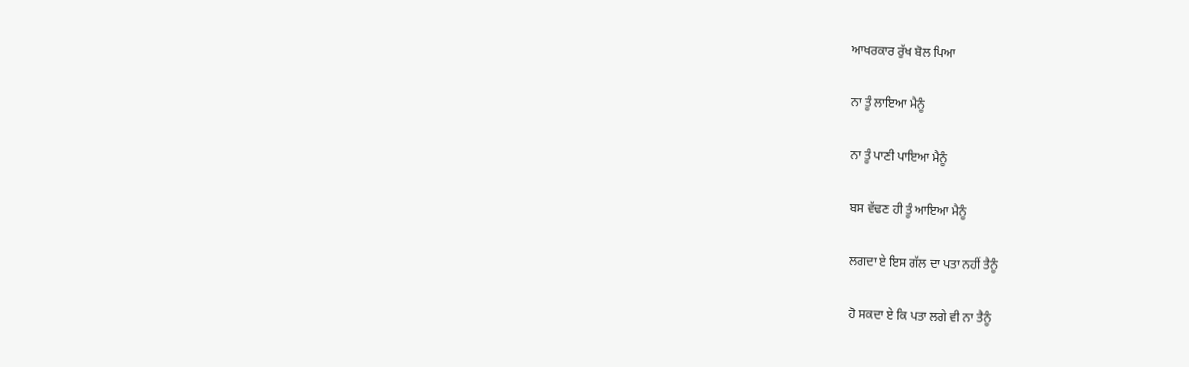ਆਖਰਕਾਰ ਰੁੱਖ ਬੋਲ ਪਿਆ

ਨਾ ਤੂੰ ਲਾਇਆ ਮੈਨੂੰ

ਨਾ ਤੂੰ ਪਾਣੀ ਪਾਇਆ ਮੈਨੂੰ

ਬਸ ਵੱਢਣ ਹੀ ਤੂੰ ਆਇਆ ਮੈਨੂੰ

ਲਗਦਾ ਏ ਇਸ ਗੱਲ ਦਾ ਪਤਾ ਨਹੀਂ ਤੈਨੂੰ

ਹੋ ਸਕਦਾ ਏ ਕਿ ਪਤਾ ਲਗੇ ਵੀ ਨਾ ਤੈਨੂੰ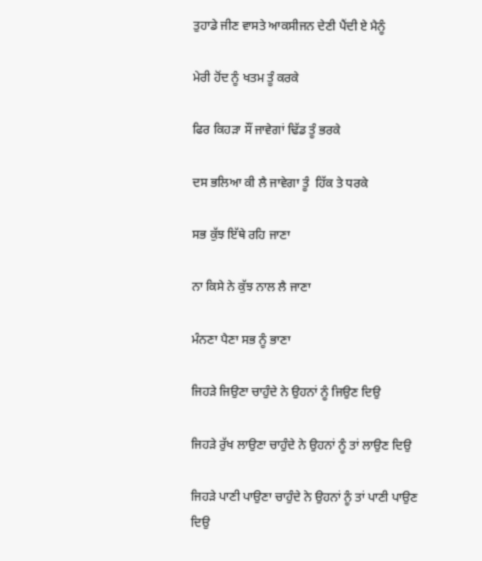ਤੁਹਾਡੇ ਜੀਣ ਵਾਸਤੇ ਆਕਸੀਜਨ ਦੇਣੀ ਪੈਂਦੀ ਏ ਮੈਨੂੰ

ਮੇਰੀ ਹੋਂਦ ਨੂੰ ਖਤਮ ਤੂੰ ਕਰਕੇ

ਫਿਰ ਕਿਹੜਾ ਸੌਂ ਜਾਵੇਗਾਂ ਢਿੱਡ ਤੂੰ ਭਰਕੇ

ਦਸ ਭਲਿਆ ਕੀ ਲੈ ਜਾਵੇਗਾ ਤੂੰ  ਹਿੱਕ ਤੇ ਧਰਕੇ

ਸਭ ਕੁੱਝ ਇੱਥੇ ਰਹਿ ਜਾਣਾ

ਨਾ ਕਿਸੇ ਨੇ ਕੁੱਝ ਨਾਲ ਲੈ ਜਾਣਾ

ਮੰਨਣਾ ਪੈਣਾ ਸਭ ਨੂੰ ਭਾਣਾ

ਜਿਹੜੇ ਜਿਉਣਾ ਚਾਹੁੰਦੇ ਨੇ ਉਹਨਾਂ ਨੂੰ ਜਿਉਣ ਦਿਉ

ਜਿਹੜੇ ਰੁੱਖ ਲਾਉਣਾ ਚਾਹੁੰਦੇ ਨੇ ਉਹਨਾਂ ਨੂੰ ਤਾਂ ਲਾਉਣ ਦਿਉ

ਜਿਹੜੇ ਪਾਣੀ ਪਾਉਣਾ ਚਾਹੁੰਦੇ ਨੇ ਉਹਨਾਂ ਨੂੰ ਤਾਂ ਪਾਣੀ ਪਾਉਣ ਦਿਉ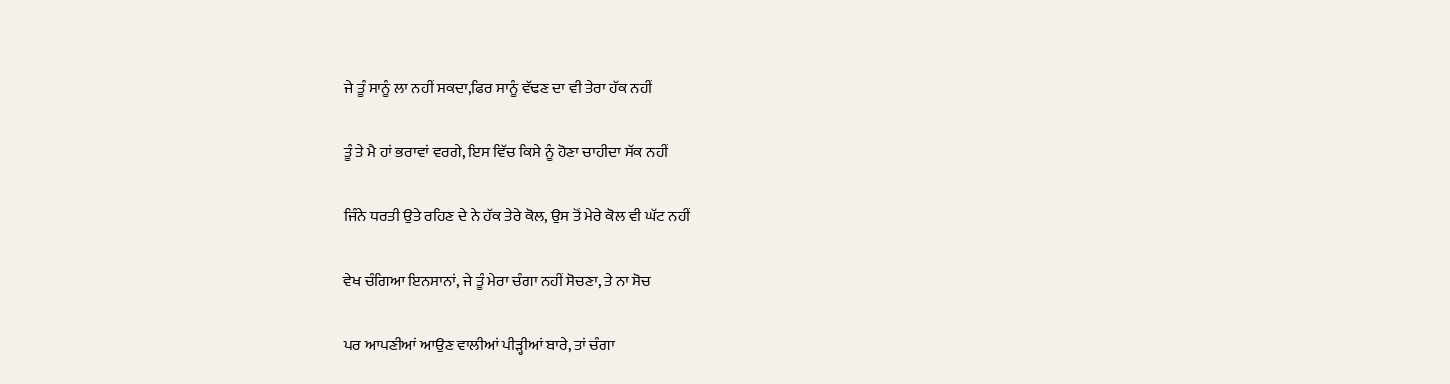ਜੇ ਤੂੰ ਸਾਨੂੰ ਲਾ ਨਹੀਂ ਸਕਦਾ,ਫਿਰ ਸਾਨੂੰ ਵੱਢਣ ਦਾ ਵੀ ਤੇਰਾ ਹੱਕ ਨਹੀਂ

ਤੂੰ ਤੇ ਮੈ ਹਾਂ ਭਰਾਵਾਂ ਵਰਗੇ, ਇਸ ਵਿੱਚ ਕਿਸੇ ਨੂੰ ਹੋਣਾ ਚਾਹੀਦਾ ਸੱਕ ਨਹੀਂ

ਜਿੰਨੇ ਧਰਤੀ ਉਤੇ ਰਹਿਣ ਦੇ ਨੇ ਹੱਕ ਤੇਰੇ ਕੋਲ, ਉਸ ਤੋਂ ਮੇਰੇ ਕੋਲ ਵੀ ਘੱਟ ਨਹੀਂ

ਵੇਖ ਚੰਗਿਆ ਇਨਸਾਨਾਂ, ਜੇ ਤੂੰ ਮੇਰਾ ਚੰਗਾ ਨਹੀਂ ਸੋਚਣਾ, ਤੇ ਨਾ ਸੋਚ

ਪਰ ਆਪਣੀਆਂ ਆਉਣ ਵਾਲੀਆਂ ਪੀੜ੍ਹੀਆਂ ਬਾਰੇ, ਤਾਂ ਚੰਗਾ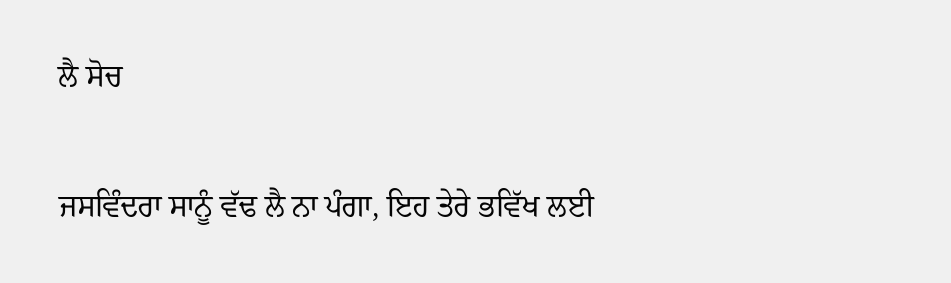ਲੈ ਸੋਚ

ਜਸਵਿੰਦਰਾ ਸਾਨੂੰ ਵੱਢ ਲੈ ਨਾ ਪੰਗਾ, ਇਹ ਤੇਰੇ ਭਵਿੱਖ ਲਈ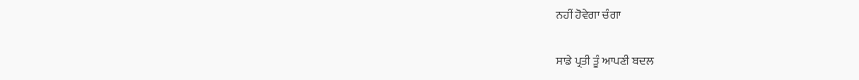ਨਹੀਂ ਹੋਵੇਗਾ ਚੰਗਾ

ਸਾਡੇ ਪ੍ਰਤੀ ਤੂੰ ਆਪਣੀ ਬਦਲ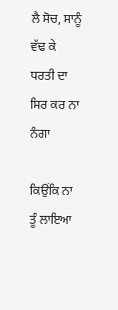ਲੈ ਸੋਚ, ਸਾਨੂੰ ਵੱਢ ਕੇ ਧਰਤੀ ਦਾ ਸਿਰ ਕਰ ਨਾ ਨੰਗਾ

ਕਿਉਂਕਿ ਨਾ ਤੂੰ ਲਾਇਆ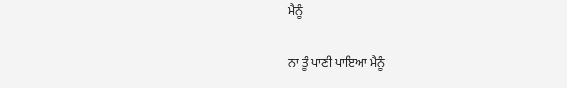ਮੈਨੂੰ

ਨਾ ਤੂੰ ਪਾਣੀ ਪਾਇਆ ਮੈਨੂੰ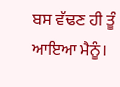ਬਸ ਵੱਢਣ ਹੀ ਤੂੰ ਆਇਆ ਮੈਨੂੰ।